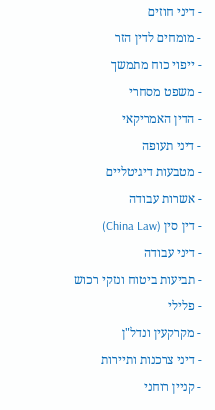- דיני חוזים
- מומחים לדין הזר
- ייפוי כוח מתמשך
- משפט מסחרי
- הדין האמריקאי
- דיני תעופה
- מטבעות דיגיטליים
- אשרות עבודה
- דין סין (China Law)
- דיני עבודה
- תביעות ביטוח ונזקי רכוש
- פלילי
- מקרקעין ונדל"ן
- דיני צרכנות ותיירות
- קניין רוחני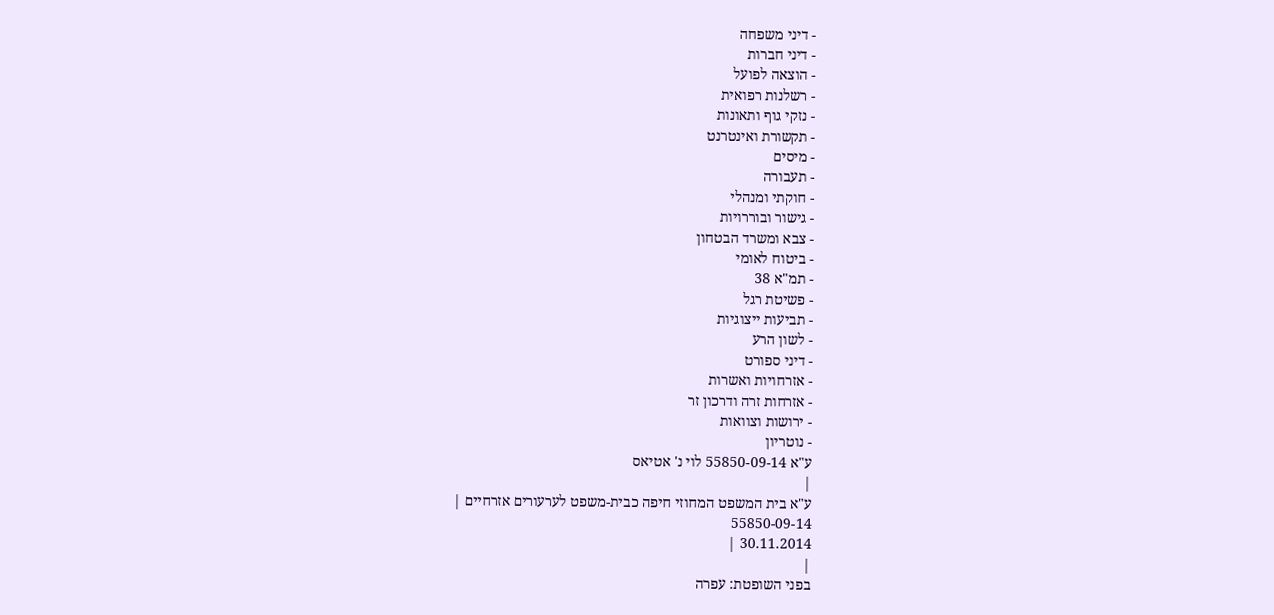- דיני משפחה
- דיני חברות
- הוצאה לפועל
- רשלנות רפואית
- נזקי גוף ותאונות
- תקשורת ואינטרנט
- מיסים
- תעבורה
- חוקתי ומנהלי
- גישור ובוררויות
- צבא ומשרד הבטחון
- ביטוח לאומי
- תמ"א 38
- פשיטת רגל
- תביעות ייצוגיות
- לשון הרע
- דיני ספורט
- אזרחויות ואשרות
- אזרחות זרה ודרכון זר
- ירושות וצוואות
- נוטריון
ע"א 55850-09-14 לוי נ' אטיאס
|
ע"א בית המשפט המחוזי חיפה כבית-משפט לערעורים אזרחיים |
55850-09-14
30.11.2014 |
|
בפני השופטת: עפרה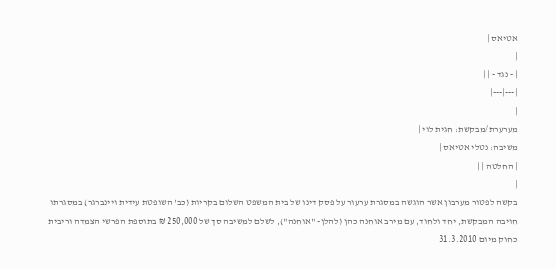אטיאס |
|
| - נגד - | |
|---|---|
|
מערערת/מבקשת: חגית לוי |
משיבה: נטלי אטיאס |
| החלטה | |
|
בקשה לפטור מערבון אשר הוגשה במסגרת ערעור על פסק דינו של בית המשפט השלום בקריות (כב' השופטת עידית ויינברגר) במסגרתו חויבה המבקשת, יחד ולחוד, עם מירב אוחנה כהן (להלן- "אוחנה"), לשלם למשיבה סך של 250,000 ₪ בתוספת הפרשי הצמדה וריבית כחוק מיום 31.3.2010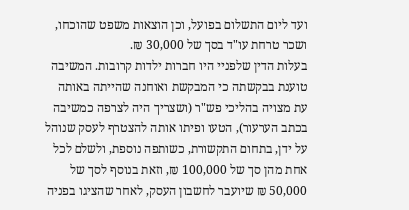ועד ליום התשלום בפועל, וכן הוצאות משפט שהוכחו, ושכר טרחת עו"ד בסך של 30,000 ₪.
בעלות הדין שלפניי היו חברות ילדות קרובות. המשיבה טוענת בבקשתה כי המבקשת ואוחנה שהייתה באותה עת מצויה בהליכי פש"ר (ושצריך היה לצרפה כמשיבה בכתב הערעור), הטעו ופיתו אותה להצטרף לעסק שנוהל על ידן, בתחום התקשורת, כשותפה נוספת, ולשלם לכל אחת מהן סך של 100,000 ₪, וזאת בנוסף לסך של 50,000 ₪ שיועבר לחשבון העסק, לאחר שהציגו בפניה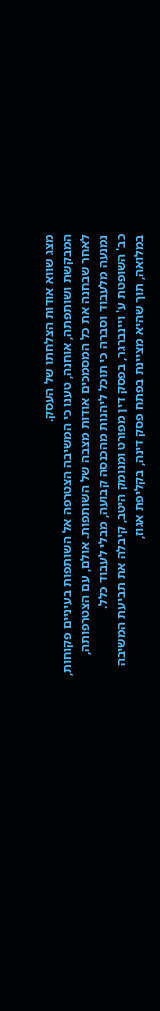מצג שווא אודות הצלחתו של העסק.
המבקשת ושותפתה, אוחנה, טענו כי המשיבה הצטרפה אל השותפות בעיניים פקוחות, לאחר שבחנה את כל המסמכים אודות מצבה של השותפות. אולם, עם הצטרפותה, נמנעה מלעבוד וסברה כי תוכל ליהנות מהכנסה קבועה, מבלי לעבוד כלל.
כב' השופטת ע' ויינברגר, בפסק דין מפורט ומנומק היטב, קיבלה את תביעת המשיבה במלואה, תוך שהיא מציינת בפתח פסק דינה, בקליפת אגוז,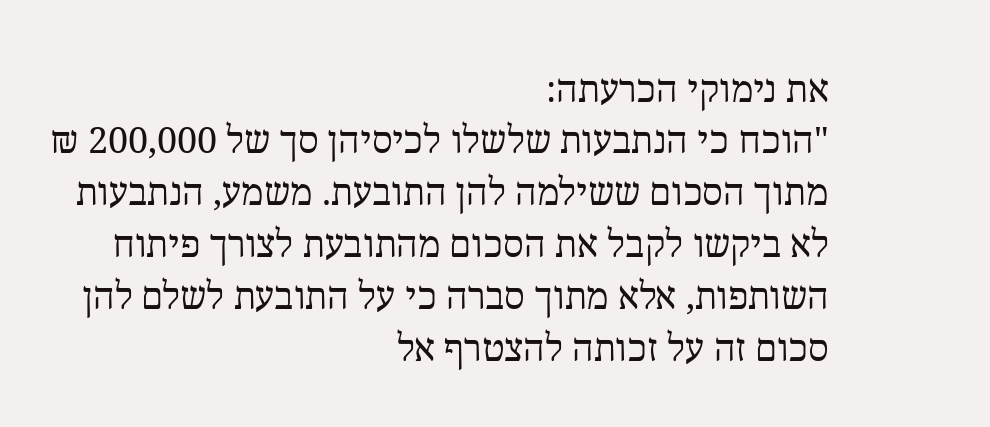את נימוקי הכרעתה:
"הוכח כי הנתבעות שלשלו לכיסיהן סך של 200,000 ₪ מתוך הסכום ששילמה להן התובעת. משמע, הנתבעות לא ביקשו לקבל את הסכום מהתובעת לצורך פיתוח השותפות, אלא מתוך סברה כי על התובעת לשלם להן סכום זה על זכותה להצטרף אל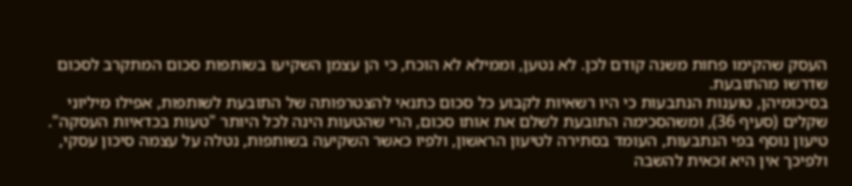העסק שהקימו פחות משנה קודם לכן. לא נטען, וממילא לא הוכח, כי הן עצמן השקיעו בשותפות סכום המתקרב לסכום שדרשו מהתובעת.
בסיכומיהן, טוענות הנתבעות כי היו רשאיות לקבוע כל סכום כתנאי להצטרפותה של התובעת לשותפות, אפילו מיליוני שקלים (סעיף 36), ומשהסכימה התובעת לשלם את אותו סכום, הרי שהטעות הינה לכל היותר "טעות בכדאיות העסקה".
טיעון נוסף בפי הנתבעות, העומד בסתירה לטיעון הראשון, ולפיו כאשר השקיעה בשותפות, נטלה על עצמה סיכון עסקי, ולפיכך אין היא זכאית להשבה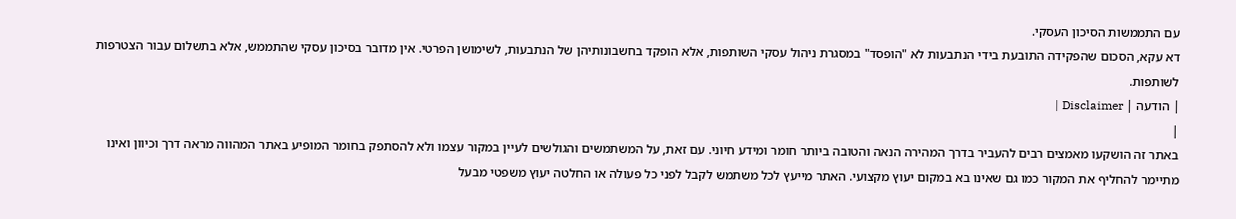עם התממשות הסיכון העסקי.
דא עקא, הסכום שהפקידה התובעת בידי הנתבעות לא "הופסד" במסגרת ניהול עסקי השותפות, אלא הופקד בחשבונותיהן של הנתבעות, לשימושן הפרטי. אין מדובר בסיכון עסקי שהתממש, אלא בתשלום עבור הצטרפות לשותפות.
| הודעה | Disclaimer |
|
באתר זה הושקעו מאמצים רבים להעביר בדרך המהירה הנאה והטובה ביותר חומר ומידע חיוני. עם זאת, על המשתמשים והגולשים לעיין במקור עצמו ולא להסתפק בחומר המופיע באתר המהווה מראה דרך וכיוון ואינו מתיימר להחליף את המקור כמו גם שאינו בא במקום יעוץ מקצועי. האתר מייעץ לכל משתמש לקבל לפני כל פעולה או החלטה יעוץ משפטי מבעל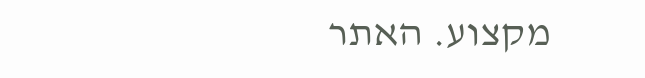מקצוע. האתר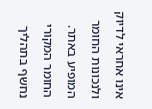אינו אחראי לדיוק ולנכונות החומר המופיע באתר. החומר המקורי נחשף בתהליך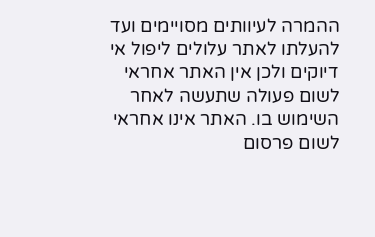ההמרה לעיוותים מסויימים ועד להעלתו לאתר עלולים ליפול אי דיוקים ולכן אין האתר אחראי לשום פעולה שתעשה לאחר השימוש בו. האתר אינו אחראי לשום פרסום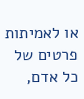או לאמיתות פרטים של כל אדם,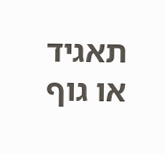תאגיד או גוף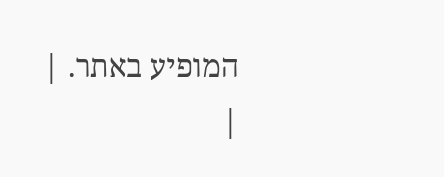המופיע באתר. |
|